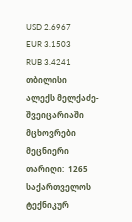USD 2.6967
EUR 3.1503
RUB 3.4241
თბილისი
ალექს მელქაძე- შვეიცარიაში მცხოვრები მეცნიერი
თარიღი:  1265
საქართველოს ტექნიკურ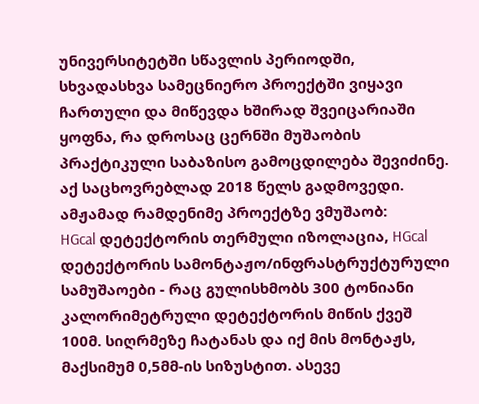უნივერსიტეტში სწავლის პერიოდში, სხვადასხვა სამეცნიერო პროექტში ვიყავი ჩართული და მიწევდა ხშირად შვეიცარიაში ყოფნა, რა დროსაც ცერნში მუშაობის პრაქტიკული საბაზისო გამოცდილება შევიძინე. აქ საცხოვრებლად 2018 წელს გადმოვედი. ამჟამად რამდენიმე პროექტზე ვმუშაობ:
HGcal დეტექტორის თერმული იზოლაცია, HGcal დეტექტორის სამონტაჟო/ინფრასტრუქტურული სამუშაოები - რაც გულისხმობს 300 ტონიანი კალორიმეტრული დეტექტორის მიწის ქვეშ 100მ. სიღრმეზე ჩატანას და იქ მის მონტაჟს, მაქსიმუმ 0,5მმ-ის სიზუსტით. ასევე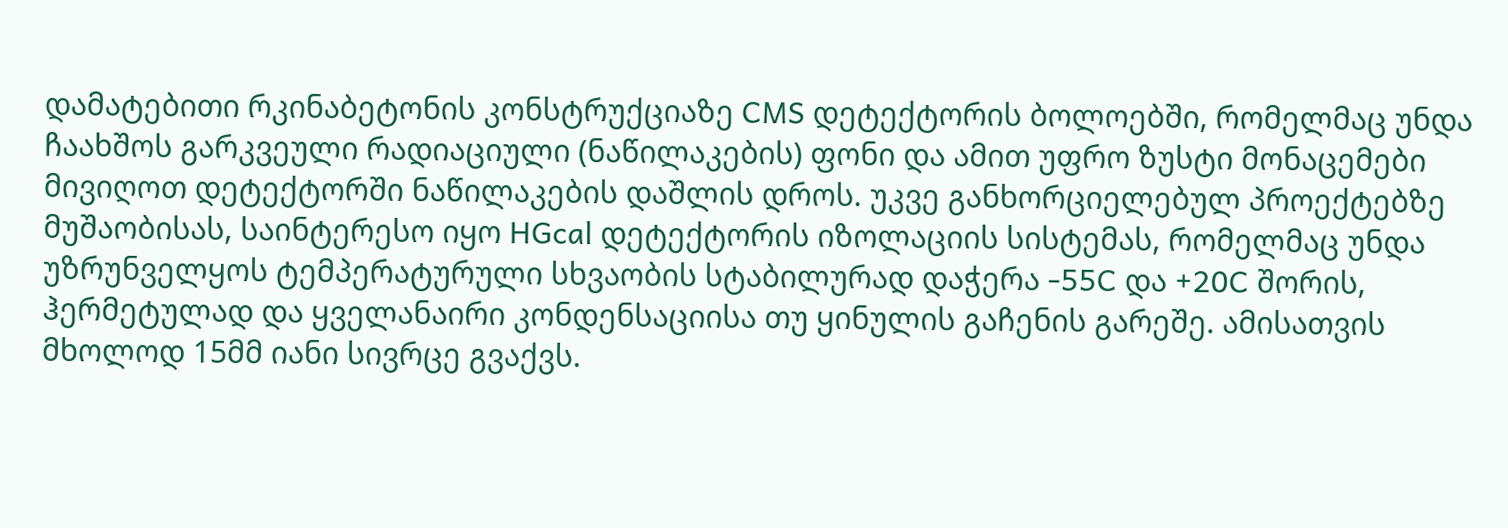დამატებითი რკინაბეტონის კონსტრუქციაზე CMS დეტექტორის ბოლოებში, რომელმაც უნდა ჩაახშოს გარკვეული რადიაციული (ნაწილაკების) ფონი და ამით უფრო ზუსტი მონაცემები მივიღოთ დეტექტორში ნაწილაკების დაშლის დროს. უკვე განხორციელებულ პროექტებზე მუშაობისას, საინტერესო იყო HGcal დეტექტორის იზოლაციის სისტემას, რომელმაც უნდა უზრუნველყოს ტემპერატურული სხვაობის სტაბილურად დაჭერა -55C და +20C შორის, ჰერმეტულად და ყველანაირი კონდენსაციისა თუ ყინულის გაჩენის გარეშე. ამისათვის მხოლოდ 15მმ იანი სივრცე გვაქვს.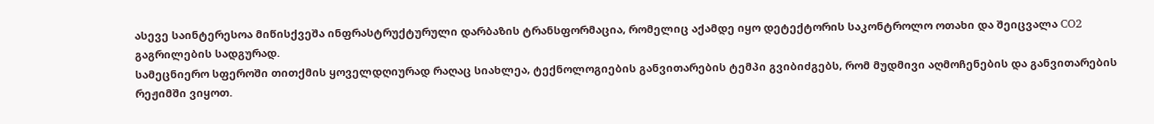ასევე საინტერესოა მიწისქვეშა ინფრასტრუქტურული დარბაზის ტრანსფორმაცია, რომელიც აქამდე იყო დეტექტორის საკონტროლო ოთახი და შეიცვალა CO2 გაგრილების სადგურად.
სამეცნიერო სფეროში თითქმის ყოველდღიურად რაღაც სიახლეა, ტექნოლოგიების განვითარების ტემპი გვიბიძგებს, რომ მუდმივი აღმოჩენების და განვითარების რეჟიმში ვიყოთ.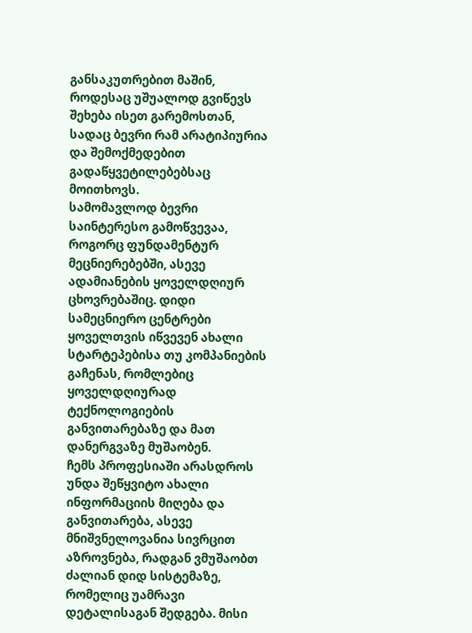განსაკუთრებით მაშინ, როდესაც უშუალოდ გვიწევს შეხება ისეთ გარემოსთან, სადაც ბევრი რამ არატიპიურია და შემოქმედებით გადაწყვეტილებებსაც მოითხოვს.
სამომავლოდ ბევრი საინტერესო გამოწვევაა, როგორც ფუნდამენტურ მეცნიერებებში, ასევე ადამიანების ყოველდღიურ ცხოვრებაშიც. დიდი სამეცნიერო ცენტრები ყოველთვის იწვევენ ახალი სტარტეპებისა თუ კომპანიების გაჩენას, რომლებიც ყოველდღიურად ტექნოლოგიების განვითარებაზე და მათ დანერგვაზე მუშაობენ.
ჩემს პროფესიაში არასდროს უნდა შეწყვიტო ახალი ინფორმაციის მიღება და განვითარება, ასევე მნიშვნელოვანია სივრცით აზროვნება, რადგან ვმუშაობთ ძალიან დიდ სისტემაზე, რომელიც უამრავი დეტალისაგან შედგება. მისი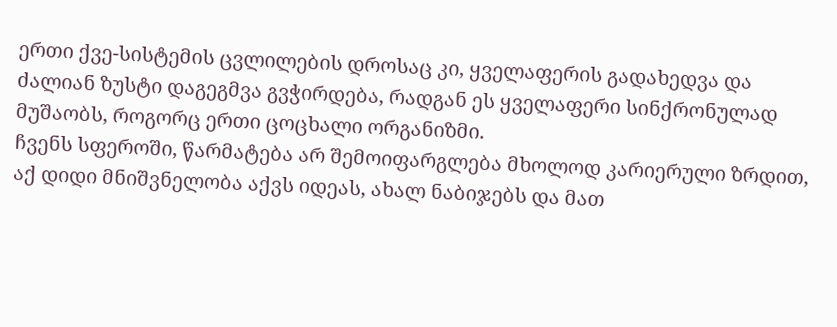ერთი ქვე-სისტემის ცვლილების დროსაც კი, ყველაფერის გადახედვა და ძალიან ზუსტი დაგეგმვა გვჭირდება, რადგან ეს ყველაფერი სინქრონულად მუშაობს, როგორც ერთი ცოცხალი ორგანიზმი.
ჩვენს სფეროში, წარმატება არ შემოიფარგლება მხოლოდ კარიერული ზრდით, აქ დიდი მნიშვნელობა აქვს იდეას, ახალ ნაბიჯებს და მათ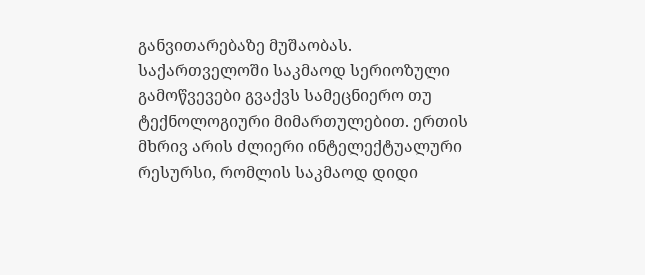განვითარებაზე მუშაობას.
საქართველოში საკმაოდ სერიოზული გამოწვევები გვაქვს სამეცნიერო თუ ტექნოლოგიური მიმართულებით. ერთის მხრივ არის ძლიერი ინტელექტუალური რესურსი, რომლის საკმაოდ დიდი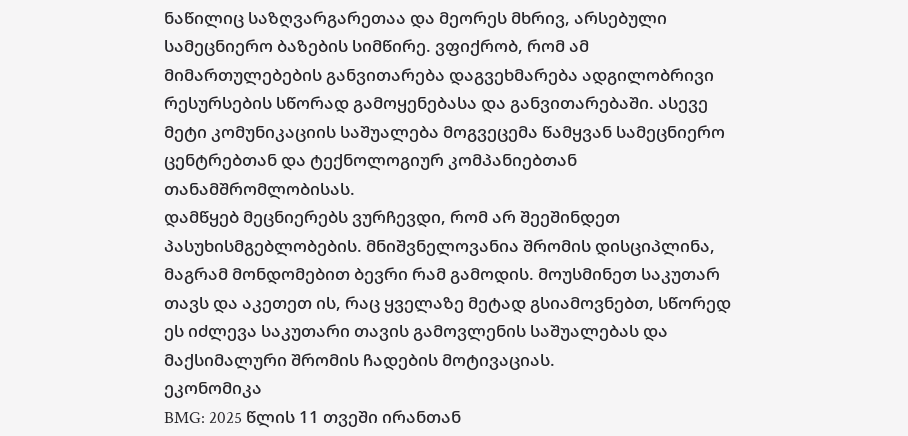ნაწილიც საზღვარგარეთაა და მეორეს მხრივ, არსებული სამეცნიერო ბაზების სიმწირე. ვფიქრობ, რომ ამ მიმართულებების განვითარება დაგვეხმარება ადგილობრივი რესურსების სწორად გამოყენებასა და განვითარებაში. ასევე მეტი კომუნიკაციის საშუალება მოგვეცემა წამყვან სამეცნიერო ცენტრებთან და ტექნოლოგიურ კომპანიებთან თანამშრომლობისას.
დამწყებ მეცნიერებს ვურჩევდი, რომ არ შეეშინდეთ პასუხისმგებლობების. მნიშვნელოვანია შრომის დისციპლინა, მაგრამ მონდომებით ბევრი რამ გამოდის. მოუსმინეთ საკუთარ თავს და აკეთეთ ის, რაც ყველაზე მეტად გსიამოვნებთ, სწორედ ეს იძლევა საკუთარი თავის გამოვლენის საშუალებას და მაქსიმალური შრომის ჩადების მოტივაციას.
ეკონომიკა
BMG: 2025 წლის 11 თვეში ირანთან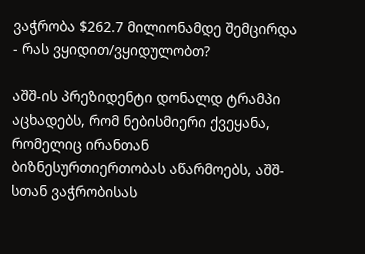ვაჭრობა $262.7 მილიონამდე შემცირდა - რას ვყიდით/ვყიდულობთ?

აშშ-ის პრეზიდენტი დონალდ ტრამპი აცხადებს, რომ ნებისმიერი ქვეყანა, რომელიც ირანთან ბიზნესურთიერთობას აწარმოებს, აშშ-სთან ვაჭრობისას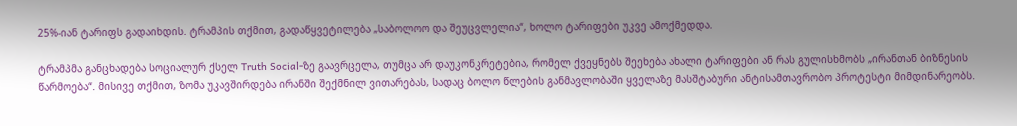25%-იან ტარიფს გადაიხდის. ტრამპის თქმით, გადაწყვეტილება „საბოლოო და შეუცვლელია“, ხოლო ტარიფები უკვე ამოქმედდა.

ტრამპმა განცხადება სოციალურ ქსელ Truth Social-ზე გაავრცელა, თუმცა არ დაუკონკრეტებია, რომელ ქვეყნებს შეეხება ახალი ტარიფები ან რას გულისხმობს „ირანთან ბიზნესის წარმოება“. მისივე თქმით, ზომა უკავშირდება ირანში შექმნილ ვითარებას, სადაც ბოლო წლების განმავლობაში ყველაზე მასშტაბური ანტისამთავრობო პროტესტი მიმდინარეობს.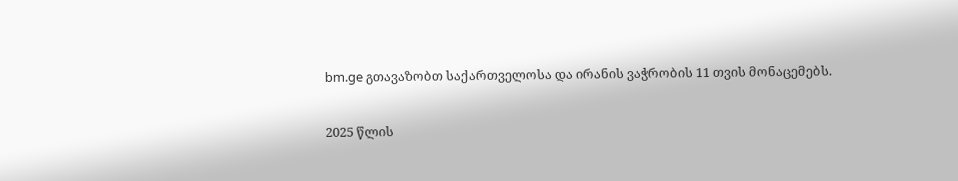bm.ge გთავაზობთ საქართველოსა და ირანის ვაჭრობის 11 თვის მონაცემებს.

2025 წლის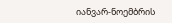იანვარ-ნოემბრის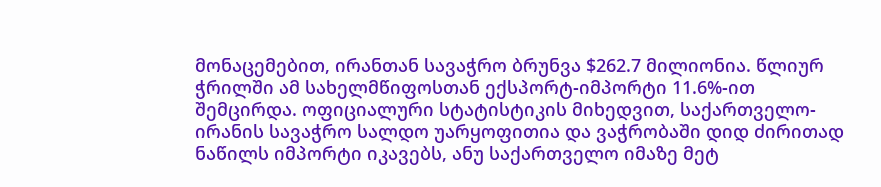მონაცემებით, ირანთან სავაჭრო ბრუნვა $262.7 მილიონია. წლიურ ჭრილში ამ სახელმწიფოსთან ექსპორტ-იმპორტი 11.6%-ით შემცირდა. ოფიციალური სტატისტიკის მიხედვით, საქართველო-ირანის სავაჭრო სალდო უარყოფითია და ვაჭრობაში დიდ ძირითად ნაწილს იმპორტი იკავებს, ანუ საქართველო იმაზე მეტ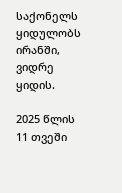საქონელს ყიდულობს ირანში, ვიდრე ყიდის.

2025 წლის 11 თვეში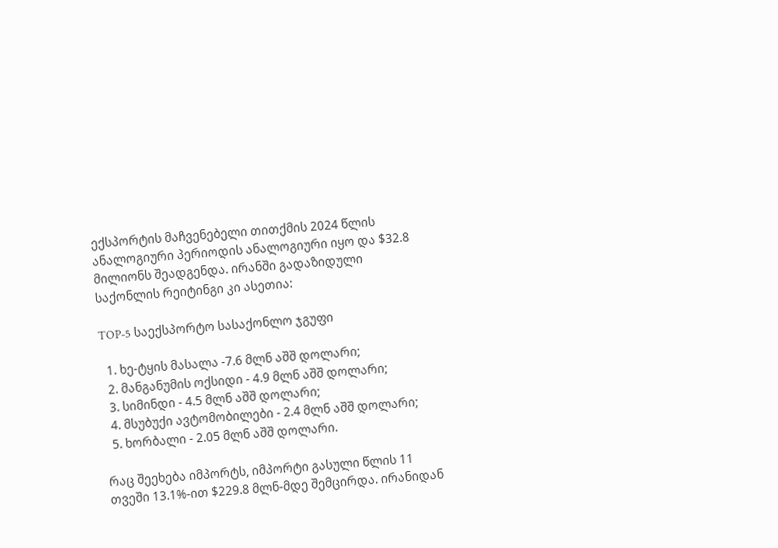ექსპორტის მაჩვენებელი თითქმის 2024 წლის ანალოგიური პერიოდის ანალოგიური იყო და $32.8 მილიონს შეადგენდა. ირანში გადაზიდული საქონლის რეიტინგი კი ასეთია:

TOP-5 საექსპორტო სასაქონლო ჯგუფი

  1. ხე-ტყის მასალა -7.6 მლნ აშშ დოლარი;
  2. მანგანუმის ოქსიდი - 4.9 მლნ აშშ დოლარი;
  3. სიმინდი - 4.5 მლნ აშშ დოლარი;
  4. მსუბუქი ავტომობილები - 2.4 მლნ აშშ დოლარი;
  5. ხორბალი - 2.05 მლნ აშშ დოლარი.

რაც შეეხება იმპორტს, იმპორტი გასული წლის 11 თვეში 13.1%-ით $229.8 მლნ-მდე შემცირდა. ირანიდან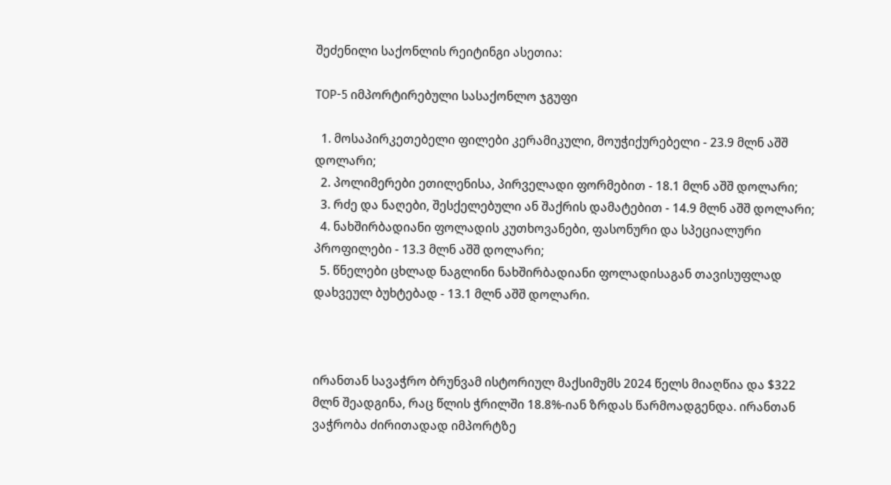შეძენილი საქონლის რეიტინგი ასეთია:

TOP-5 იმპორტირებული სასაქონლო ჯგუფი

  1. მოსაპირკეთებელი ფილები კერამიკული, მოუჭიქურებელი - 23.9 მლნ აშშ დოლარი;
  2. პოლიმერები ეთილენისა, პირველადი ფორმებით - 18.1 მლნ აშშ დოლარი;
  3. რძე და ნაღები, შესქელებული ან შაქრის დამატებით - 14.9 მლნ აშშ დოლარი;
  4. ნახშირბადიანი ფოლადის კუთხოვანები, ფასონური და სპეციალური პროფილები - 13.3 მლნ აშშ დოლარი;
  5. წნელები ცხლად ნაგლინი ნახშირბადიანი ფოლადისაგან თავისუფლად დახვეულ ბუხტებად - 13.1 მლნ აშშ დოლარი.



ირანთან სავაჭრო ბრუნვამ ისტორიულ მაქსიმუმს 2024 წელს მიაღწია და $322 მლნ შეადგინა, რაც წლის ჭრილში 18.8%-იან ზრდას წარმოადგენდა. ირანთან ვაჭრობა ძირითადად იმპორტზე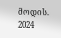მოდის. 2024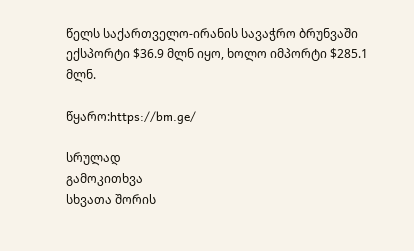წელს საქართველო-ირანის სავაჭრო ბრუნვაში ექსპორტი $36.9 მლნ იყო, ხოლო იმპორტი $285.1 მლნ.

წყარო:https://bm.ge/

სრულად
გამოკითხვა
სხვათა შორის